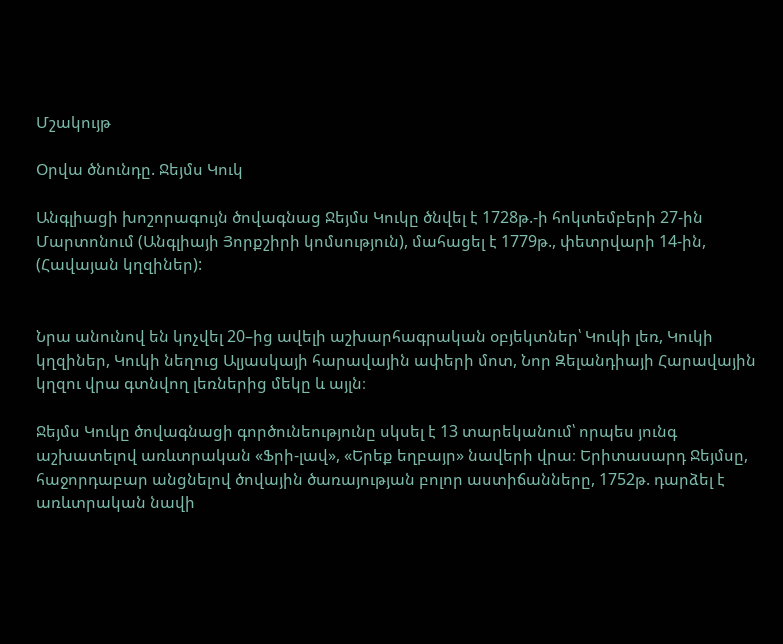Մշակույթ

Օրվա ծնունդը. Ջեյմս Կուկ

Անգլիացի խոշորագույն ծովագնաց Ջեյմս Կուկը ծնվել է 1728թ.-ի հոկտեմբերի 27-ին Մարտոնում (Անգլիայի Յորքշիրի կոմսություն), մահացել է 1779թ., փետրվարի 14-ին, (Հավայան կղզիներ):


Նրա անունով են կոչվել 20–ից ավելի աշխարհագրական օբյեկտներ՝ Կուկի լեռ, Կուկի կղզիներ, Կուկի նեղուց Ալյասկայի հարավային ափերի մոտ, Նոր Զելանդիայի Հարավային կղզու վրա գտնվող լեռներից մեկը և այլն։

Ջեյմս Կուկը ծովագնացի գործունեությունը սկսել է 13 տարեկանում՝ որպես յունգ աշխատելով առևտրական «Ֆրի-լավ», «Երեք եղբայր» նավերի վրա։ Երիտասարդ Ջեյմսը, հաջորդաբար անցնելով ծովային ծառայության բոլոր աստիճանները, 1752թ. դարձել է առևտրական նավի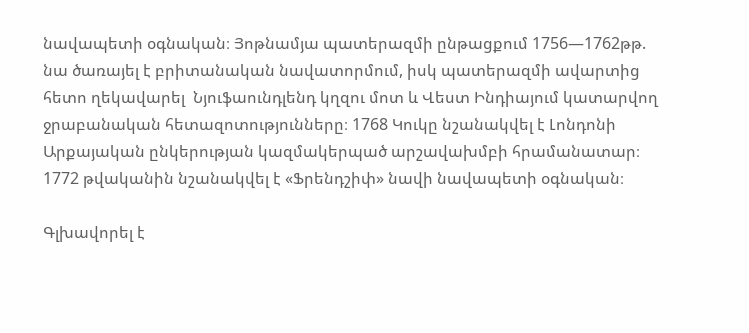նավապետի օգնական։ Յոթնամյա պատերազմի ընթացքում 1756—1762թթ. նա ծառայել է բրիտանական նավատորմում, իսկ պատերազմի ավարտից հետո ղեկավարել  Նյուֆաունդլենդ կղզու մոտ և Վեստ Ինդիայում կատարվող ջրաբանական հետազոտությունները։ 1768 Կուկը նշանակվել է Լոնդոնի Արքայական ընկերության կազմակերպած արշավախմբի հրամանատար։ 1772 թվականին նշանակվել է «Ֆրենդշիփ» նավի նավապետի օգնական։

Գլխավորել է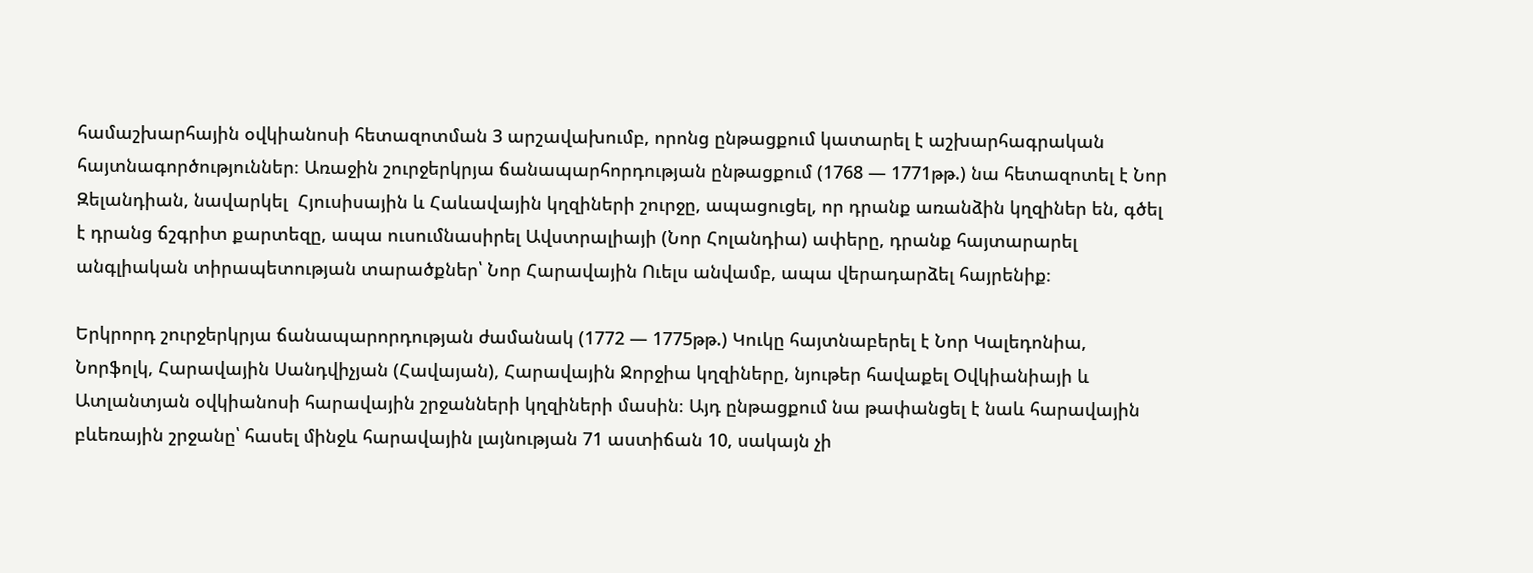համաշխարհային օվկիանոսի հետազոտման 3 արշավախումբ, որոնց ընթացքում կատարել է աշխարհագրական հայտնագործություններ։ Առաջին շուրջերկրյա ճանապարհորդության ընթացքում (1768 — 1771թթ.) նա հետազոտել է Նոր Զելանդիան, նավարկել  Հյուսիսային և Հաևավային կղզիների շուրջը, ապացուցել, որ դրանք առանձին կղզիներ են, գծել է դրանց ճշգրիտ քարտեզը, ապա ուսումնասիրել Ավստրալիայի (Նոր Հոլանդիա) ափերը, դրանք հայտարարել անգլիական տիրապետության տարածքներ՝ Նոր Հարավային Ուելս անվամբ, ապա վերադարձել հայրենիք։

Երկրորդ շուրջերկրյա ճանապարորդության ժամանակ (1772 — 1775թթ.) Կուկը հայտնաբերել է Նոր Կալեդոնիա, Նորֆոլկ, Հարավային Սանդվիչյան (Հավայան), Հարավային Ջորջիա կղզիները, նյութեր հավաքել Օվկիանիայի և Ատլանտյան օվկիանոսի հարավային շրջանների կղզիների մասին։ Այդ ընթացքում նա թափանցել է նաև հարավային բևեռային շրջանը՝ հասել մինջև հարավային լայնության 71 աստիճան 10, սակայն չի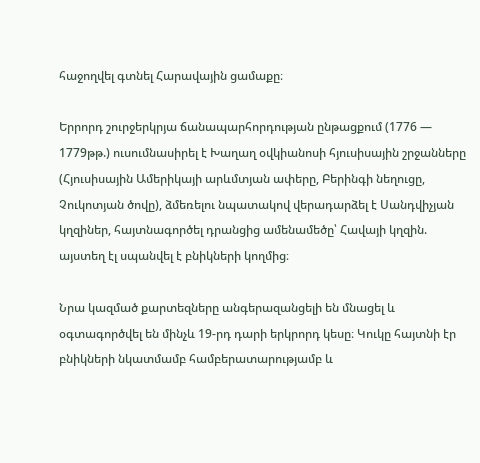հաջողվել գտնել Հարավային ցամաքը։

Երրորդ շուրջերկրյա ճանապարհորդության ընթացքում (1776 — 1779թթ.) ուսումնասիրել է Խաղաղ օվկիանոսի հյուսիսային շրջանները (Հյուսիսային Ամերիկայի արևմտյան ափերը, Բերինգի նեղուցը, Չուկոտյան ծովը), ձմեռելու նպատակով վերադարձել է Սանդվիչյան կղզիներ, հայտնագործել դրանցից ամենամեծը՝ Հավայի կղզին. այստեղ էլ սպանվել է բնիկների կողմից։

Նրա կազմած քարտեզները անգերազանցելի են մնացել և օգտագործվել են մինչև 19-րդ դարի երկրորդ կեսը։ Կուկը հայտնի էր բնիկների նկատմամբ համբերատարությամբ և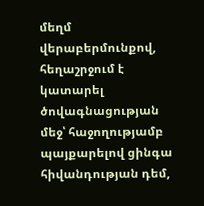մեղմ վերաբերմունքով, հեղաշրջում է կատարել ծովագնացության մեջ՝ հաջողությամբ պայքարելով ցինգա հիվանդության դեմ,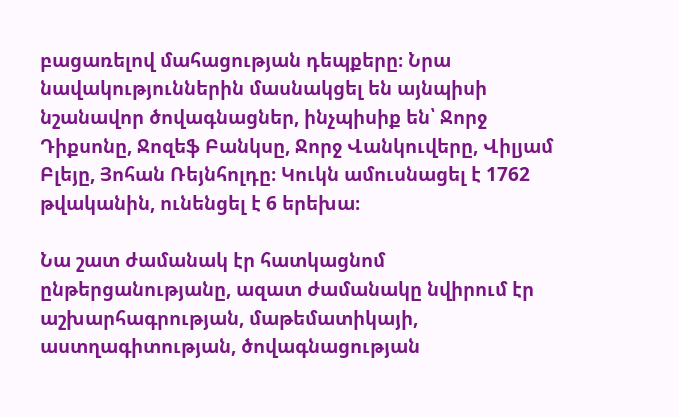բացառելով մահացության դեպքերը։ Նրա նավակություններին մասնակցել են այնպիսի նշանավոր ծովագնացներ, ինչպիսիք են՝ Ջորջ Դիքսոնը, Ջոզեֆ Բանկսը, Ջորջ Վանկուվերը, Վիլյամ Բլեյը, Յոհան Ռեյնհոլդը։ Կուկն ամուսնացել է 1762 թվականին, ունենցել է 6 երեխա։

Նա շատ ժամանակ էր հատկացնոմ ընթերցանությանը, ազատ ժամանակը նվիրում էր աշխարհագրության, մաթեմատիկայի, աստղագիտության, ծովագնացության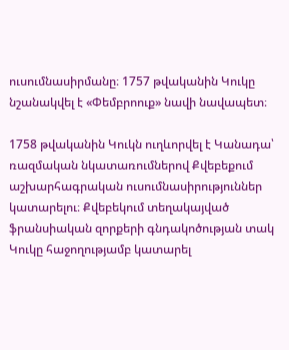ուսումնասիրմանը։ 1757 թվականին Կուկը նշանակվել է «Փեմբրոուք» նավի նավապետ։

1758 թվականին Կուկն ուղևորվել է Կանադա՝ ռազմական նկատառումներով Քվեբեքում աշխարհագրական ուսումնասիրություններ կատարելու։ Քվեբեկում տեղակայված ֆրանսիական զորքերի գնդակոծության տակ Կուկը հաջողությամբ կատարել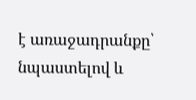է առաջադրանքը՝ նպաստելով և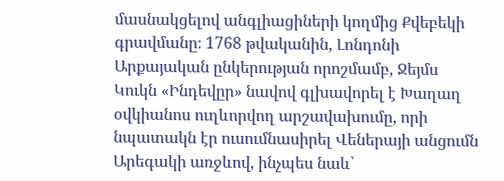մասնակցելով անգլիացիների կողմից Քվեբեկի գրավմանը։ 1768 թվականին, Լոնդոնի Արքայական ընկերության որոշմամբ, Ջեյմս Կուկն «Ինդեվըր» նավով գլխավորել է Խաղաղ օվկիանոս ուղևորվող արշավախումը, որի նպատակն էր ուսումնասիրել Վեներայի անցումն Արեգակի առջևով, ինչպես նաև՝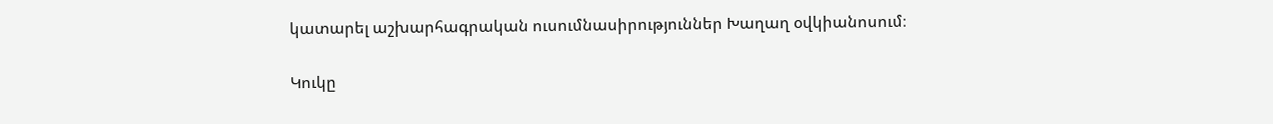կատարել աշխարհագրական ուսումնասիրություններ Խաղաղ օվկիանոսում։

Կուկը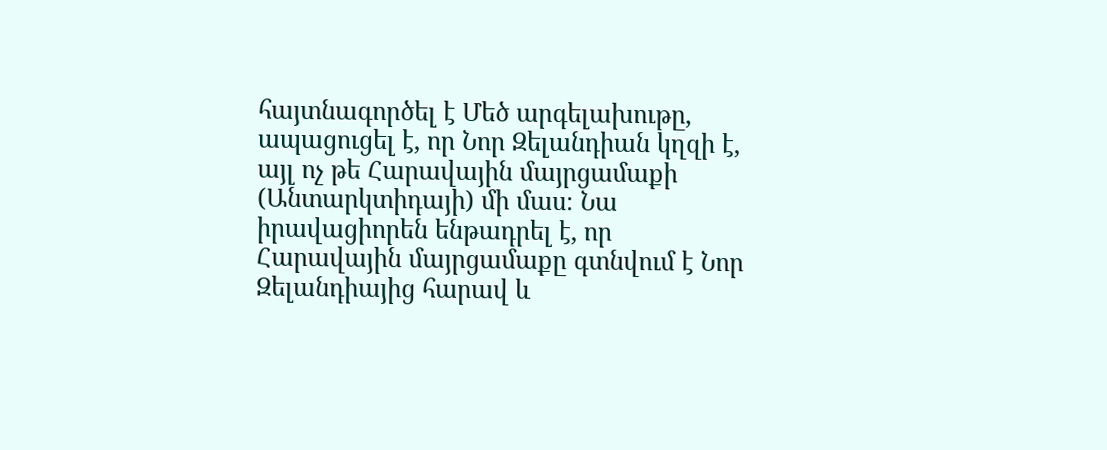հայտնագործել է Մեծ արգելախութը, ապացուցել է, որ Նոր Զելանդիան կղզի է, այլ ոչ թե Հարավային մայրցամաքի (Անտարկտիդայի) մի մաս։ Նա իրավացիորեն ենթադրել է, որ Հարավային մայրցամաքը գտնվում է Նոր Զելանդիայից հարավ և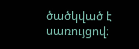ծածկված է սառույցով։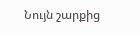Նույն շարքից